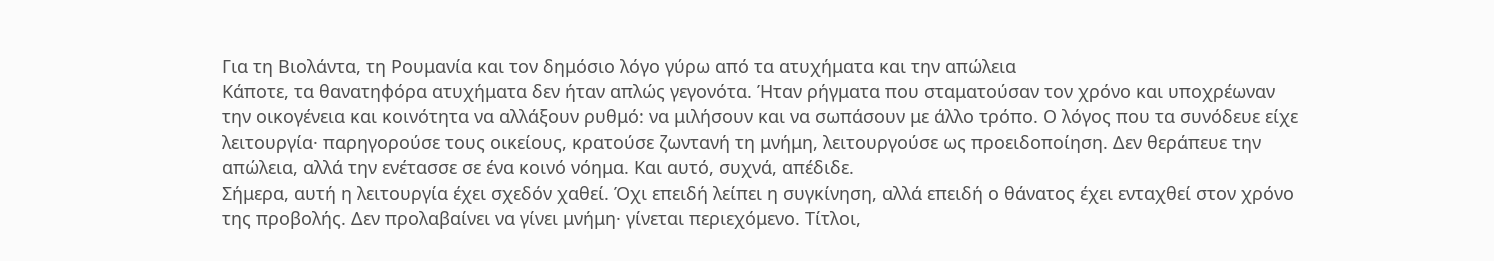Για τη Βιολάντα, τη Ρουμανία και τον δημόσιο λόγο γύρω από τα ατυχήματα και την απώλεια
Κάποτε, τα θανατηφόρα ατυχήματα δεν ήταν απλώς γεγονότα. Ήταν ρήγματα που σταματούσαν τον χρόνο και υποχρέωναν την οικογένεια και κοινότητα να αλλάξουν ρυθμό: να μιλήσουν και να σωπάσουν με άλλο τρόπο. Ο λόγος που τα συνόδευε είχε λειτουργία· παρηγορούσε τους οικείους, κρατούσε ζωντανή τη μνήμη, λειτουργούσε ως προειδοποίηση. Δεν θεράπευε την απώλεια, αλλά την ενέτασσε σε ένα κοινό νόημα. Και αυτό, συχνά, απέδιδε.
Σήμερα, αυτή η λειτουργία έχει σχεδόν χαθεί. Όχι επειδή λείπει η συγκίνηση, αλλά επειδή ο θάνατος έχει ενταχθεί στον χρόνο της προβολής. Δεν προλαβαίνει να γίνει μνήμη· γίνεται περιεχόμενο. Τίτλοι,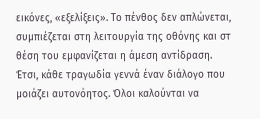εικόνες, «εξελίξεις». Το πένθος δεν απλώνεται, συμπιέζεται στη λειτουργία της οθόνης και στ θέση του εμφανίζεται η άμεση αντίδραση. Έτσι, κάθε τραγωδία γεννά έναν διάλογο που μοιάζει αυτονόητος. Όλοι καλούνται να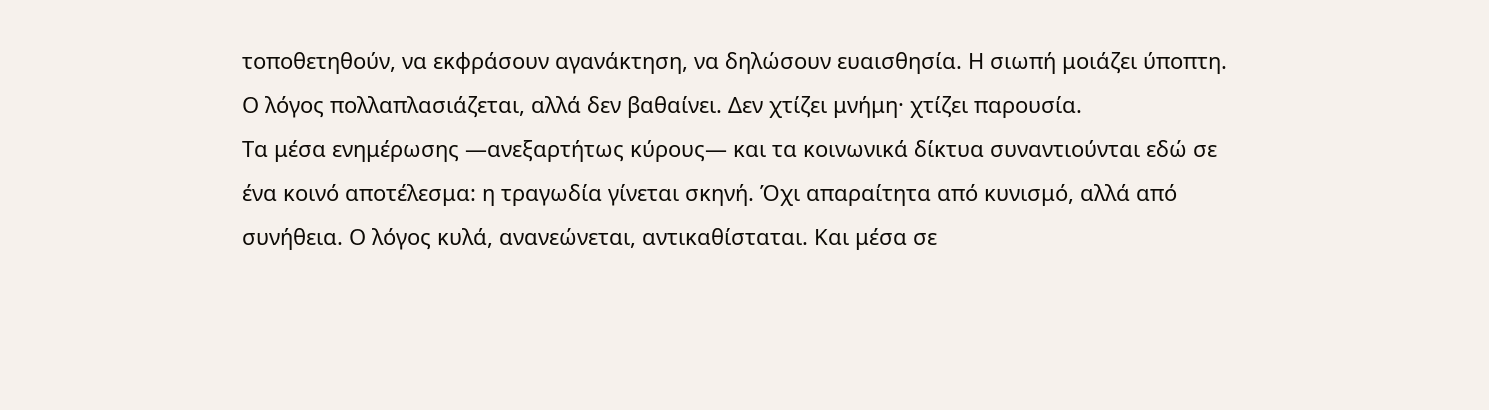τοποθετηθούν, να εκφράσουν αγανάκτηση, να δηλώσουν ευαισθησία. Η σιωπή μοιάζει ύποπτη. Ο λόγος πολλαπλασιάζεται, αλλά δεν βαθαίνει. Δεν χτίζει μνήμη· χτίζει παρουσία.
Τα μέσα ενημέρωσης —ανεξαρτήτως κύρους— και τα κοινωνικά δίκτυα συναντιούνται εδώ σε ένα κοινό αποτέλεσμα: η τραγωδία γίνεται σκηνή. Όχι απαραίτητα από κυνισμό, αλλά από συνήθεια. Ο λόγος κυλά, ανανεώνεται, αντικαθίσταται. Και μέσα σε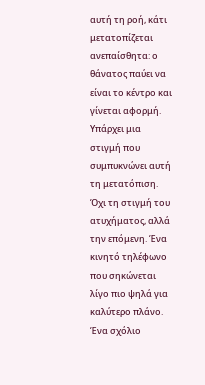αυτή τη ροή, κάτι μετατοπίζεται ανεπαίσθητα: ο θάνατος παύει να είναι το κέντρο και γίνεται αφορμή. Υπάρχει μια στιγμή που συμπυκνώνει αυτή τη μετατόπιση. Όχι τη στιγμή του ατυχήματος, αλλά την επόμενη. Ένα κινητό τηλέφωνο που σηκώνεται λίγο πιο ψηλά για καλύτερο πλάνο. Ένα σχόλιο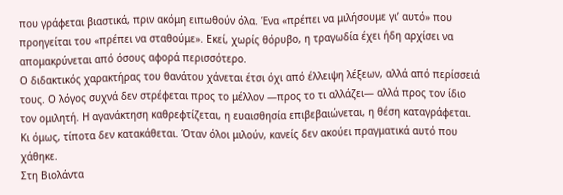που γράφεται βιαστικά, πριν ακόμη ειπωθούν όλα. Ένα «πρέπει να μιλήσουμε γι’ αυτό» που προηγείται του «πρέπει να σταθούμε». Εκεί, χωρίς θόρυβο, η τραγωδία έχει ήδη αρχίσει να απομακρύνεται από όσους αφορά περισσότερο.
Ο διδακτικός χαρακτήρας του θανάτου χάνεται έτσι όχι από έλλειψη λέξεων, αλλά από περίσσειά τους. Ο λόγος συχνά δεν στρέφεται προς το μέλλον —προς το τι αλλάζει— αλλά προς τον ίδιο τον ομιλητή. Η αγανάκτηση καθρεφτίζεται, η ευαισθησία επιβεβαιώνεται, η θέση καταγράφεται. Κι όμως, τίποτα δεν κατακάθεται. Όταν όλοι μιλούν, κανείς δεν ακούει πραγματικά αυτό που χάθηκε.
Στη Βιολάντα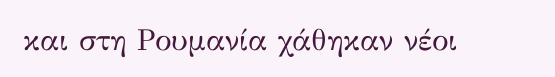και στη Ρουμανία χάθηκαν νέοι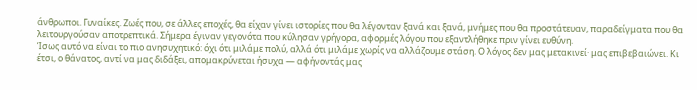άνθρωποι. Γυναίκες. Ζωές που, σε άλλες εποχές, θα είχαν γίνει ιστορίες που θα λέγονταν ξανά και ξανά, μνήμες που θα προστάτευαν, παραδείγματα που θα λειτουργούσαν αποτρεπτικά. Σήμερα έγιναν γεγονότα που κύλησαν γρήγορα, αφορμές λόγου που εξαντλήθηκε πριν γίνει ευθύνη.
Ίσως αυτό να είναι το πιο ανησυχητικό: όχι ότι μιλάμε πολύ, αλλά ότι μιλάμε χωρίς να αλλάζουμε στάση. Ο λόγος δεν μας μετακινεί· μας επιβεβαιώνει. Κι έτσι, ο θάνατος, αντί να μας διδάξει, απομακρύνεται ήσυχα — αφήνοντάς μας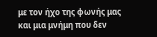με τον ήχο της φωνής μας και μια μνήμη που δεν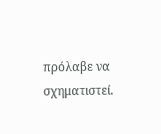πρόλαβε να σχηματιστεί.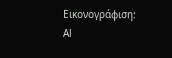Εικονογράφιση: Αl